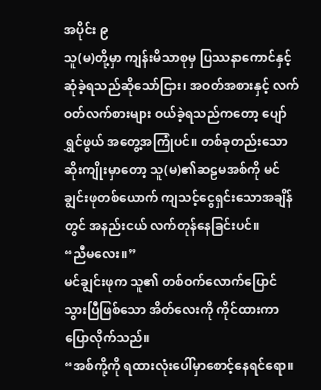အပိုင်း ၉
သူ(မ)တို့မှာ ကျန်းမိသာစုမှ ပြဿနာကောင်နှင့် ဆုံခဲ့ရသည်ဆိုသော်ငြား၊ အဝတ်အစားနှင့် လက်ဝတ်လက်စားများ ဝယ်ခဲ့ရသည်ကတော့ ပျော်ရွှင်ဖွယ် အတွေ့အကြုံပင်။ တစ်ခုတည်းသောဆိုးကျိုးမှာတော့ သူ(မ)၏ဆဠမအစ်ကို မင်ချွင်းဖုတစ်ယောက် ကျသင့်ငွေရှင်းသောအချိန်တွင် အနည်းငယ် လက်တုန်နေခြင်းပင်။
“ညီမလေး။”
မင်ချွင်းဖုက သူ၏ တစ်ဝက်လောက်ပြောင်သွားပြီဖြစ်သော အိတ်လေးကို ကိုင်ထားကာ ပြောလိုက်သည်။
“အစ်ကို့ကို ရထားလုံးပေါ်မှာစောင့်နေရင်ရော။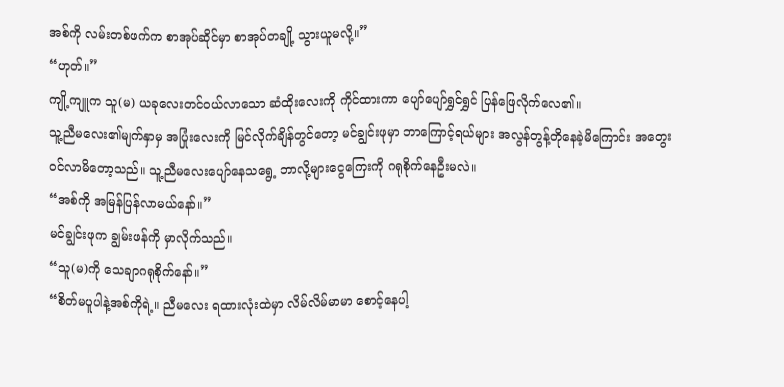အစ်ကို လမ်းတစ်ဖက်က စာအုပ်ဆိုင်မှာ စာအုပ်တချို့ သွားယူမလို့။”
“ဟုတ်။”
ကျို့ကျူက သူ(မ) ယခုလေးတင်ဝယ်လာသော ဆံထိုးလေးကို ကိုင်ထားကာ ပျော်ပျော်ရွှင်ရွှင် ပြန်ဖြေလိုက်လေ၏။
သူ့ညီမလေး၏မျက်နှာမှ အပြုံးလေးကို မြင်လိုက်ချိန်တွင်တော့ မင်ချွင်းဖုမှာ ဘာကြောင့်ရယ်များ အလွန်တွန့်တိုနေခဲ့မိကြောင်း အတွေးဝင်လာမိတော့သည်။ သူ့ညီမလေးပျော်နေသရွေ့ ဘာလို့များငွေကြေးကို ဂရုစိုက်နေဦးမလဲ။
“အစ်ကို အမြန်ပြန်လာမယ်နော်။”
မင်ချွင်းဖုက ချွမ်းဖန်ကို မှာလိုက်သည်။
“သူ(မ)ကို သေချာဂရုစိုက်နော်။”
“စိတ်မပူပါနဲ့အစ်ကိုရဲ့။ ညီမလေး ရထားလုံးထဲမှာ လိမ်လိမ်မာမာ စောင့်နေပါ့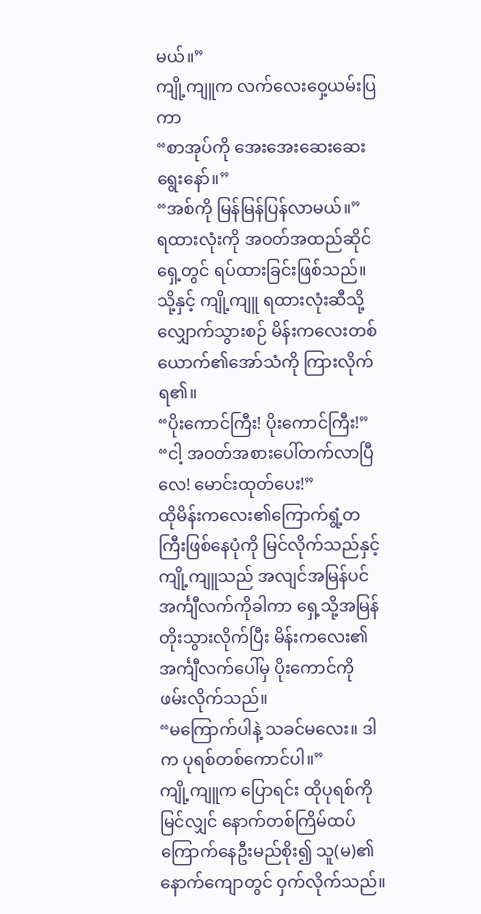မယ်။”
ကျို့ကျူက လက်လေးဝှေ့ယမ်းပြကာ
“စာအုပ်ကို အေးအေးဆေးဆေးရွေးနော်။”
“အစ်ကို မြန်မြန်ပြန်လာမယ်။”
ရထားလုံးကို အဝတ်အထည်ဆိုင်ရှေ့တွင် ရပ်ထားခြင်းဖြစ်သည်။ သို့နှင့် ကျို့ကျူ ရထားလုံးဆီသို့ လျှောက်သွားစဉ် မိန်းကလေးတစ်ယောက်၏အော်သံကို ကြားလိုက်ရ၏။
“ပိုးကောင်ကြီး! ပိုးကောင်ကြီး!”
“ငါ့ အဝတ်အစားပေါ်တက်လာပြီလေ! မောင်းထုတ်ပေး!”
ထိုမိန်းကလေး၏ကြောက်ရွံ့တကြီးဖြစ်နေပုံကို မြင်လိုက်သည်နှင့် ကျို့ကျူသည် အလျင်အမြန်ပင် အင်္ကျီလက်ကိုခါကာ ရှေ့သို့အမြန် တိုးသွားလိုက်ပြီး မိန်းကလေး၏အင်္ကျီလက်ပေါ်မှ ပိုးကောင်ကို ဖမ်းလိုက်သည်။
“မကြောက်ပါနဲ့ သခင်မလေး။ ဒါက ပုရစ်တစ်ကောင်ပါ။”
ကျို့ကျူက ပြောရင်း ထိုပုရစ်ကို မြင်လျှင် နောက်တစ်ကြိမ်ထပ်ကြောက်နေဦးမည်စိုး၍ သူ(မ)၏နောက်ကျောတွင် ဝှက်လိုက်သည်။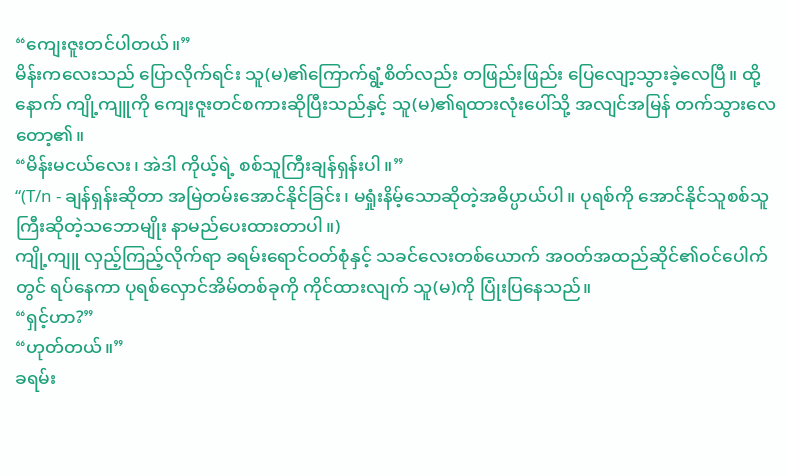“ကျေးဇူးတင်ပါတယ်။”
မိန်းကလေးသည် ပြောလိုက်ရင်း သူ(မ)၏ကြောက်ရွံ့စိတ်လည်း တဖြည်းဖြည်း ပြေလျော့သွားခဲ့လေပြီ။ ထို့နောက် ကျို့ကျူကို ကျေးဇူးတင်စကားဆိုပြီးသည်နှင့် သူ(မ)၏ရထားလုံးပေါ်သို့ အလျင်အမြန် တက်သွားလေတော့၏။
“မိန်းမငယ်လေး၊ အဲဒါ ကိုယ့်ရဲ့ စစ်သူကြီးချန်ရှန်းပါ။”
“(T/n - ချန်ရှန်းဆိုတာ အမြဲတမ်းအောင်နိုင်ခြင်း၊ မရှုံးနိမ့်သောဆိုတဲ့အဓိပ္ပာယ်ပါ။ ပုရစ်ကို အောင်နိုင်သူစစ်သူကြီးဆိုတဲ့သဘောမျိုး နာမည်ပေးထားတာပါ။)
ကျို့ကျူ လှည့်ကြည့်လိုက်ရာ ခရမ်းရောင်ဝတ်စုံနှင့် သခင်လေးတစ်ယောက် အဝတ်အထည်ဆိုင်၏ဝင်ပေါက်တွင် ရပ်နေကာ ပုရစ်လှောင်အိမ်တစ်ခုကို ကိုင်ထားလျက် သူ(မ)ကို ပြုံးပြနေသည်။
“ရှင့်ဟာ?”
“ဟုတ်တယ်။”
ခရမ်း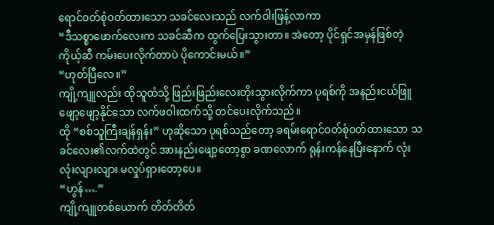ရောင်ဝတ်စုံဝတ်ထားသော သခင်လေးသည် လက်ဝါးဖြန့်လာကာ
“ဒီသစ္စာဖောက်လေးက သခင်ဆီက ထွက်ပြေးသွားတာ။ အဲတော့ ပိုင်ရှင်အမှန်ဖြစ်တဲ့ ကိုယ့်ဆီ ကမ်းပေးလိုက်တာပဲ ပိုကောင်းမယ်။”
“ဟုတ်ပြီလေ။”
ကျို့ကျူလည်း ထိုသူထံသို့ ဖြည်းဖြည်းလေးတိုးသွားလိုက်ကာ ပုရစ်ကို အနည်းငယ်ဖြူဖျော့ဖျော့နိုင်သော လက်ဖဝါးထက်သို့ တင်ပေးလိုက်သည်။
ထို “စစ်သူကြီးချန်ရှန်း” ဟုဆိုသော ပုရစ်သည်တော့ ခရမ်းရောင်ဝတ်စုံဝတ်ထားသော သခင်လေး၏လက်ထဲတွင် အားနည်းဖျော့တော့စွာ ခဏလောက် ရုန်းကန်နေပြီးနောက် လုံးလုံးလျားလျား မလှုပ်ရှားတော့ပေ။
“ဟွန်….”
ကျို့ကျူတစ်ယောက် တိတ်တိတ်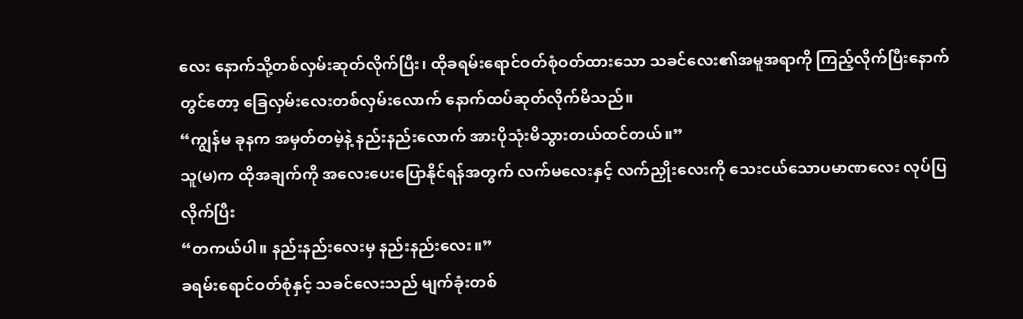လေး နောက်သို့တစ်လှမ်းဆုတ်လိုက်ပြီး၊ ထိုခရမ်းရောင်ဝတ်စုံဝတ်ထားသော သခင်လေး၏အမူအရာကို ကြည့်လိုက်ပြီးနောက်တွင်တော့ ခြေလှမ်းလေးတစ်လှမ်းလောက် နောက်ထပ်ဆုတ်လိုက်မိသည်။
“ကျွန်မ ခုနက အမှတ်တမဲ့နဲ့ နည်းနည်းလောက် အားပိုသုံးမိသွားတယ်ထင်တယ်။”
သူ(မ)က ထိုအချက်ကို အလေးပေးပြောနိုင်ရန်အတွက် လက်မလေးနှင့် လက်ညှိုးလေးကို သေးငယ်သောပမာဏလေး လုပ်ပြလိုက်ပြီး
“တကယ်ပါ။ နည်းနည်းလေးမှ နည်းနည်းလေး။”
ခရမ်းရောင်ဝတ်စုံနှင့် သခင်လေးသည် မျက်ခုံးတစ်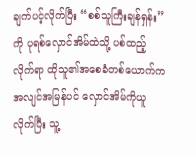ချက်ပင့်လိုက်ပြီး “စစ်သူကြီးချန်ရှန်း” ကို ပုရစ်လှောင်အိမ်ထဲသို့ ပစ်ထည့်လိုက်ရာ ထိုသူ၏အစေခံတစ်ယောက်က အလျင်အမြန်ပင် လှောင်အိမ်ကိုယူလိုက်ပြီး သူ့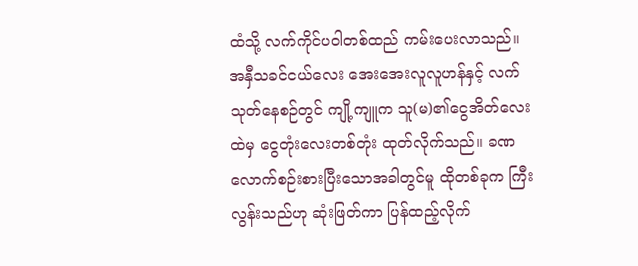ထံသို့ လက်ကိုင်ပဝါတစ်ထည် ကမ်းပေးလာသည်။
အနှီသခင်ငယ်လေး အေးအေးလူလူဟန်နှင့် လက်သုတ်နေစဉ်တွင် ကျို့ကျူက သူ(မ)၏ငွေအိတ်လေးထဲမှ ငွေတုံးလေးတစ်တုံး ထုတ်လိုက်သည်။ ခဏလောက်စဉ်းစားပြီးသောအခါတွင်မူ ထိုတစ်ခုက ကြီးလွန်းသည်ဟု ဆုံးဖြတ်ကာ ပြန်ထည့်လိုက်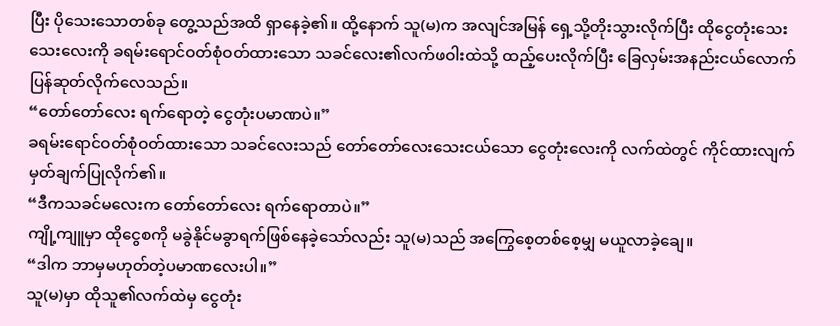ပြီး ပိုသေးသောတစ်ခု တွေ့သည်အထိ ရှာနေခဲ့၏။ ထို့နောက် သူ(မ)က အလျင်အမြန် ရှေ့သို့တိုးသွားလိုက်ပြီး ထိုငွေတုံးသေးသေးလေးကို ခရမ်းရောင်ဝတ်စုံဝတ်ထားသော သခင်လေး၏လက်ဖဝါးထဲသို့ ထည့်ပေးလိုက်ပြီး ခြေလှမ်းအနည်းငယ်လောက် ပြန်ဆုတ်လိုက်လေသည်။
“တော်တော်လေး ရက်ရောတဲ့ ငွေတုံးပမာဏပဲ။”
ခရမ်းရောင်ဝတ်စုံဝတ်ထားသော သခင်လေးသည် တော်တော်လေးသေးငယ်သော ငွေတုံးလေးကို လက်ထဲတွင် ကိုင်ထားလျက် မှတ်ချက်ပြုလိုက်၏။
“ဒီကသခင်မလေးက တော်တော်လေး ရက်ရောတာပဲ။”
ကျို့ကျူမှာ ထိုငွေစကို မခွဲနိုင်မခွာရက်ဖြစ်နေခဲ့သော်လည်း သူ(မ)သည် အကြွေစေ့တစ်စေ့မျှ မယူလာခဲ့ချေ။
“ဒါက ဘာမှမဟုတ်တဲ့ပမာဏလေးပါ။”
သူ(မ)မှာ ထိုသူ၏လက်ထဲမှ ငွေတုံး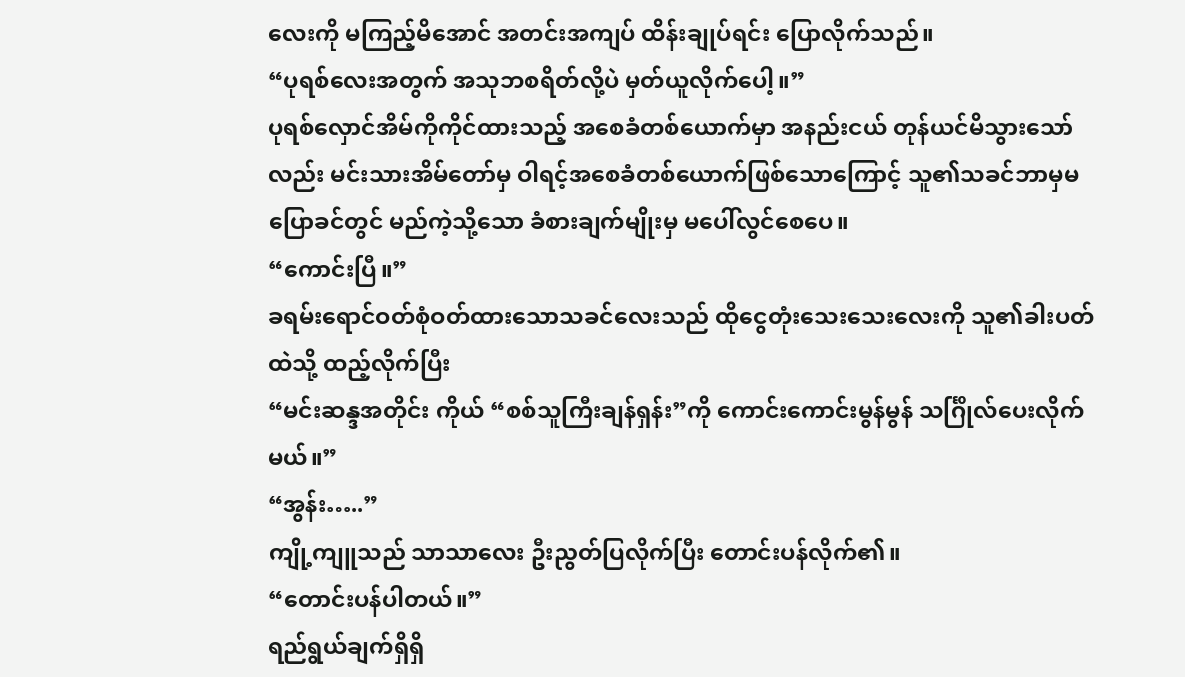လေးကို မကြည့်မိအောင် အတင်းအကျပ် ထိန်းချုပ်ရင်း ပြောလိုက်သည်။
“ပုရစ်လေးအတွက် အသုဘစရိတ်လို့ပဲ မှတ်ယူလိုက်ပေါ့။”
ပုရစ်လှောင်အိမ်ကိုကိုင်ထားသည့် အစေခံတစ်ယောက်မှာ အနည်းငယ် တုန်ယင်မိသွားသော်လည်း မင်းသားအိမ်တော်မှ ဝါရင့်အစေခံတစ်ယောက်ဖြစ်သောကြောင့် သူ၏သခင်ဘာမှမပြောခင်တွင် မည်ကဲ့သို့သော ခံစားချက်မျိုးမှ မပေါ်လွင်စေပေ။
“ကောင်းပြီ။”
ခရမ်းရောင်ဝတ်စုံဝတ်ထားသောသခင်လေးသည် ထိုငွေတုံးသေးသေးလေးကို သူ၏ခါးပတ်ထဲသို့ ထည့်လိုက်ပြီး
“မင်းဆန္ဒအတိုင်း ကိုယ် “စစ်သူကြီးချန်ရှန်း”ကို ကောင်းကောင်းမွန်မွန် သင်္ဂြိုလ်ပေးလိုက်မယ်။”
“အွန်း…..”
ကျို့ကျူသည် သာသာလေး ဦးညွတ်ပြလိုက်ပြီး တောင်းပန်လိုက်၏။
“တောင်းပန်ပါတယ်။”
ရည်ရွယ်ချက်ရှိရှိ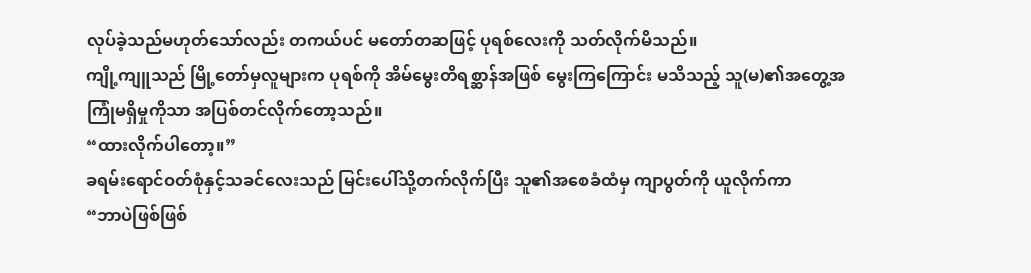လုပ်ခဲ့သည်မဟုတ်သော်လည်း တကယ်ပင် မတော်တဆဖြင့် ပုရစ်လေးကို သတ်လိုက်မိသည်။
ကျို့ကျူသည် မြို့တော်မှလူများက ပုရစ်ကို အိမ်မွေးတိရစ္ဆာန်အဖြစ် မွေးကြကြောင်း မသိသည့် သူ(မ)၏အတွေ့အကြုံမရှိမှုကိုသာ အပြစ်တင်လိုက်တော့သည်။
“ထားလိုက်ပါတော့။”
ခရမ်းရောင်ဝတ်စုံနှင့်သခင်လေးသည် မြင်းပေါ်သို့တက်လိုက်ပြီး သူ၏အစေခံထံမှ ကျာပွတ်ကို ယူလိုက်ကာ
“ဘာပဲဖြစ်ဖြစ်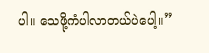ပါ။ သေဖို့ကံပါလာတယ်ပဲပေါ့။”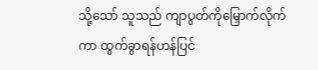သို့သော် သူသည် ကျာပွတ်ကိုမြှောက်လိုက်ကာ ထွက်ခွာရန်ဟန်ပြင်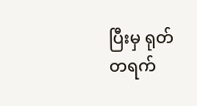ပြီးမှ ရုတ်တရက်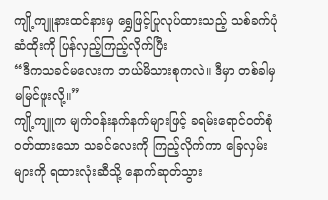ကျို့ကျူနားထင်နားမှ ရွှေဖြင့်ပြုလုပ်ထားသည့် သစ်ခက်ပုံ ဆံထိုးကို ပြန်လှည့်ကြည့်လိုက်ပြီး
“ဒီကသခင်မလေးက ဘယ်မိသားစုကလဲ။ ဒီမှာ တစ်ခါမှ မမြင်ဖူးလို့။”
ကျို့ကျူက မျက်ဝန်းနက်နက်များဖြင့် ခရမ်းရောင်ဝတ်စုံဝတ်ထားသော သခင်လေးကို ကြည့်လိုက်ကာ ခြေလှမ်းများကို ရထားလုံးဆီသို့ နောက်ဆုတ်သွား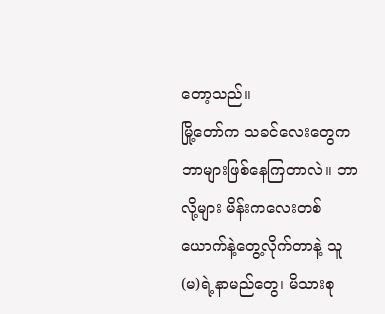တော့သည်။
မြို့တော်က သခင်လေးတွေက ဘာများဖြစ်နေကြတာလဲ။ ဘာလို့များ မိန်းကလေးတစ်ယောက်နဲ့တွေ့လိုက်တာနဲ့ သူ(မ)ရဲ့နာမည်တွေ၊ မိသားစု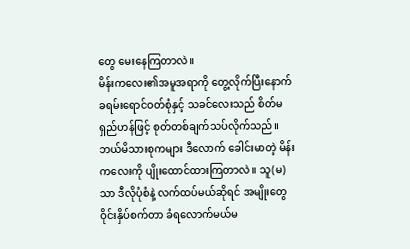တွေ မေးနေကြတာလဲ။
မိန်းကလေး၏အမူအရာကို တွေ့လိုက်ပြီးနောက် ခရမ်းရောင်ဝတ်စုံနှင့် သခင်လေးသည် စိတ်မရှည်ဟန်ဖြင့် စုတ်တစ်ချက်သပ်လိုက်သည်။ ဘယ်မိသားစုကများ ဒီလောက် ခေါင်းမာတဲ့ မိန်းကလေးကို ပျိုးထောင်ထားကြတာလဲ။ သူ(မ)သာ ဒီလိုပုံစံနဲ့ လက်ထပ်မယ်ဆိုရင် အမျိုးတွေ ဝိုင်းနှိပ်စက်တာ ခံရလောက်မယ်မ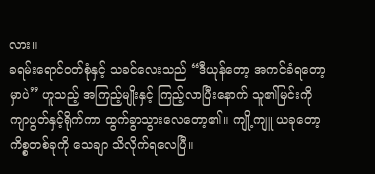လား။
ခရမ်းရောင်ဝတ်စုံနှင့် သခင်လေးသည် “ဒီယုန်တော့ အကင်ခံရတော့မှာပဲ” ဟူသည့် အကြည့်မျိုးနှင့် ကြည့်လာပြီးနောက် သူ၏မြင်းကို ကျာပွတ်နှင့်ရိုက်ကာ ထွက်ခွာသွားလေတော့၏။ ကျို့ကျူ ယခုတော့ ကိစ္စတစ်ခုကို သေချာ သိလိုက်ရလေပြီ။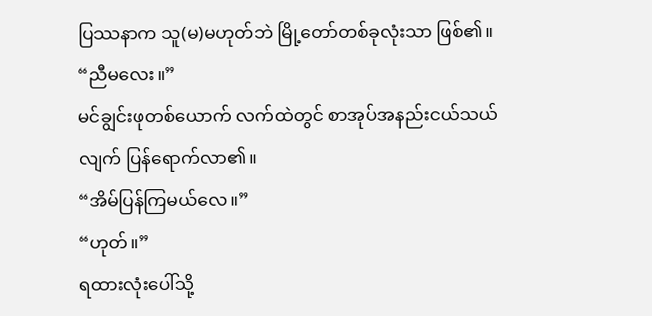ပြဿနာက သူ(မ)မဟုတ်ဘဲ မြို့တော်တစ်ခုလုံးသာ ဖြစ်၏။
“ညီမလေး။”
မင်ချွင်းဖုတစ်ယောက် လက်ထဲတွင် စာအုပ်အနည်းငယ်သယ်လျက် ပြန်ရောက်လာ၏။
“အိမ်ပြန်ကြမယ်လေ။”
“ဟုတ်။”
ရထားလုံးပေါ်သို့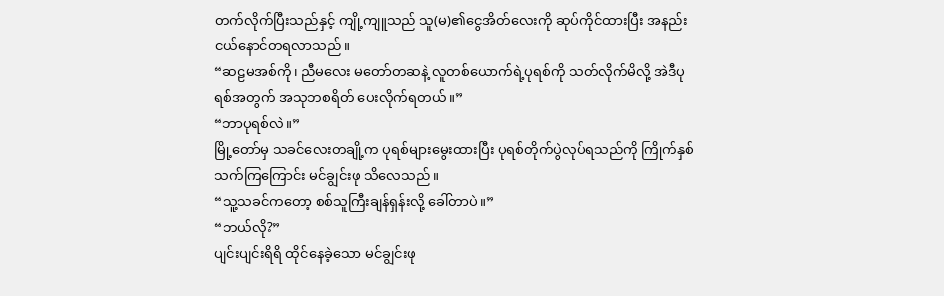တက်လိုက်ပြီးသည်နှင့် ကျို့ကျူသည် သူ(မ)၏ငွေအိတ်လေးကို ဆုပ်ကိုင်ထားပြီး အနည်းငယ်နောင်တရလာသည်။
“ဆဠမအစ်ကို၊ ညီမလေး မတော်တဆနဲ့ လူတစ်ယောက်ရဲ့ပုရစ်ကို သတ်လိုက်မိလို့ အဲဒီပုရစ်အတွက် အသုဘစရိတ် ပေးလိုက်ရတယ်။”
“ဘာပုရစ်လဲ။”
မြို့တော်မှ သခင်လေးတချို့က ပုရစ်များမွေးထားပြီး ပုရစ်တိုက်ပွဲလုပ်ရသည်ကို ကြိုက်နှစ်သက်ကြကြောင်း မင်ချွင်းဖု သိလေသည်။
“သူ့သခင်ကတော့ စစ်သူကြီးချန်ရှန်းလို့ ခေါ်တာပဲ။”
“ဘယ်လို?”
ပျင်းပျင်းရိရိ ထိုင်နေခဲ့သော မင်ချွင်းဖု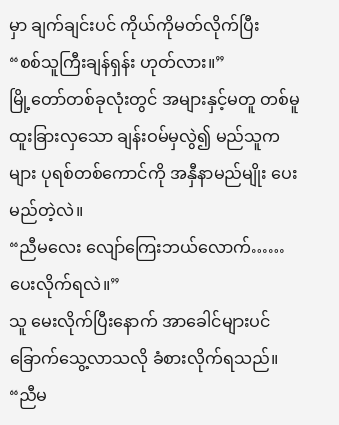မှာ ချက်ချင်းပင် ကိုယ်ကိုမတ်လိုက်ပြီး
“စစ်သူကြီးချန်ရှန်း ဟုတ်လား။”
မြို့တော်တစ်ခုလုံးတွင် အများနှင့်မတူ တစ်မူထူးခြားလှသော ချန်းဝမ်မှလွဲ၍ မည်သူကများ ပုရစ်တစ်ကောင်ကို အနှီနာမည်မျိုး ပေးမည်တဲ့လဲ။
“ညီမလေး လျော်ကြေးဘယ်လောက်……ပေးလိုက်ရလဲ။”
သူ မေးလိုက်ပြီးနောက် အာခေါင်များပင် ခြောက်သွေ့လာသလို ခံစားလိုက်ရသည်။
“ညီမ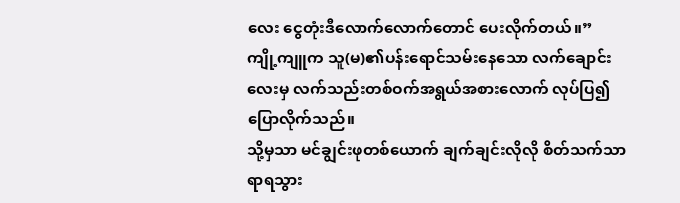လေး ငွေတုံးဒီလောက်လောက်တောင် ပေးလိုက်တယ်။”
ကျို့ကျူက သူ(မ)၏ပန်းရောင်သမ်းနေသော လက်ချောင်းလေးမှ လက်သည်းတစ်ဝက်အရွယ်အစားလောက် လုပ်ပြ၍ ပြောလိုက်သည်။
သို့မှသာ မင်ချွင်းဖုတစ်ယောက် ချက်ချင်းလိုလို စိတ်သက်သာရာရသွား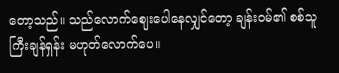တော့သည်။ သည်လောက်ဈေးပေါနေလျှင်တော့ ချန်းဝမ်၏ စစ်သူကြီးချန်ရှန်း မဟုတ်လောက်ပေ။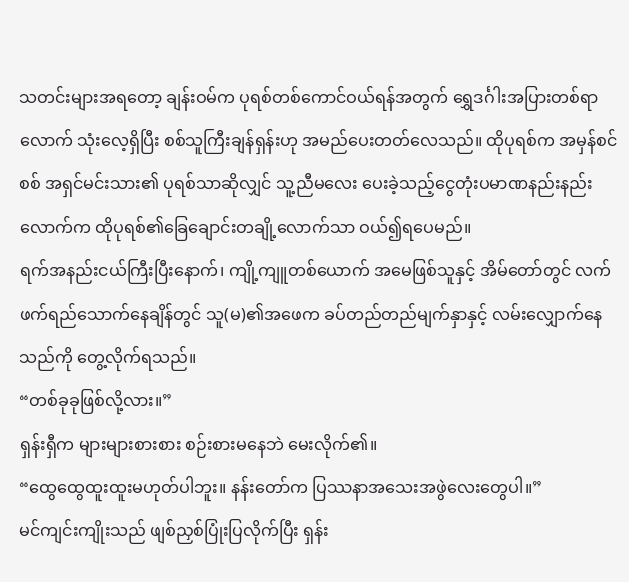သတင်းများအရတော့ ချန်းဝမ်က ပုရစ်တစ်ကောင်ဝယ်ရန်အတွက် ရွှေဒင်္ဂါးအပြားတစ်ရာလောက် သုံးလေ့ရှိပြီး စစ်သူကြီးချန်ရှန်းဟု အမည်ပေးတတ်လေသည်။ ထိုပုရစ်က အမှန်စင်စစ် အရှင်မင်းသား၏ ပုရစ်သာဆိုလျှင် သူ့ညီမလေး ပေးခဲ့သည့်ငွေတုံးပမာဏနည်းနည်းလောက်က ထိုပုရစ်၏ခြေချောင်းတချို့လောက်သာ ဝယ်၍ရပေမည်။
ရက်အနည်းငယ်ကြီးပြီးနောက်၊ ကျို့ကျူတစ်ယောက် အမေဖြစ်သူနှင့် အိမ်တော်တွင် လက်ဖက်ရည်သောက်နေချိန်တွင် သူ(မ)၏အဖေက ခပ်တည်တည်မျက်နှာနှင့် လမ်းလျှောက်နေသည်ကို တွေ့လိုက်ရသည်။
“တစ်ခုခုဖြစ်လို့လား။”
ရှန်းရှီက များများစားစား စဉ်းစားမနေဘဲ မေးလိုက်၏။
“ထွေထွေထူးထူးမဟုတ်ပါဘူး။ နန်းတော်က ပြဿနာအသေးအဖွဲလေးတွေပါ။”
မင်ကျင်းကျိုးသည် ဖျစ်ညှစ်ပြုံးပြလိုက်ပြီး ရှန်း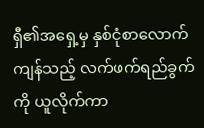ရှီ၏အရှေ့မှ နှစ်ငုံစာလောက်ကျန်သည့် လက်ဖက်ရည်ခွက်ကို ယူလိုက်ကာ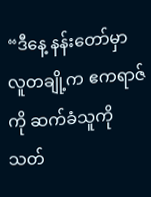“ဒီနေ့ နန်းတော်မှာ လူတချို့က ဧကရာဇ်ကို ဆက်ခံသူကို သတ်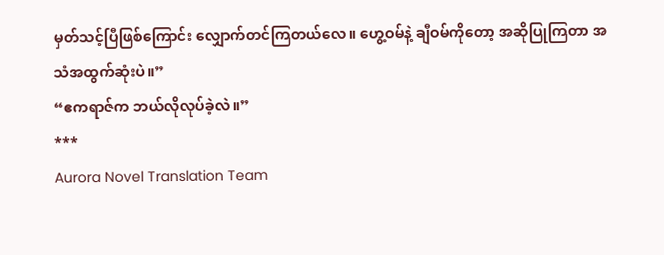မှတ်သင့်ပြီဖြစ်ကြောင်း လျှောက်တင်ကြတယ်လေ။ ဟွေ့ဝမ်နဲ့ ချီဝမ်ကိုတော့ အဆိုပြုကြတာ အသံအထွက်ဆုံးပဲ။”
“ဧကရာဇ်က ဘယ်လိုလုပ်ခဲ့လဲ။”
***
Aurora Novel Translation Team